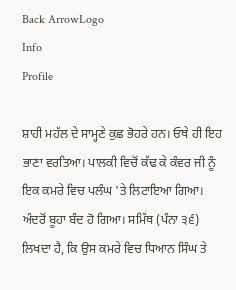Back ArrowLogo
Info
Profile

ਸ਼ਾਹੀ ਮਹੱਲ ਦੇ ਸਾਮ੍ਹਣੇ ਕੁਛ ਭੋਹਰੇ ਹਨ। ਓਥੇ ਹੀ ਇਹ ਭਾਣਾ ਵਰਤਿਆ। ਪਾਲਕੀ ਵਿਚੋਂ ਕੱਢ ਕੇ ਕੰਵਰ ਜੀ ਨੂੰ ਇਕ ਕਮਰੇ ਵਿਚ ਪਲੰਘ 'ਤੇ ਲਿਟਾਇਆ ਗਿਆ। ਅੰਦਰੋਂ ਬੂਹਾ ਬੰਦ ਹੋ ਗਿਆ। ਸਮਿੱਥ (ਪੰਨਾ ੩੬) ਲਿਖਦਾ ਹੈ, ਕਿ ਉਸ ਕਮਰੇ ਵਿਚ ਧਿਆਨ ਸਿੰਘ ਤੇ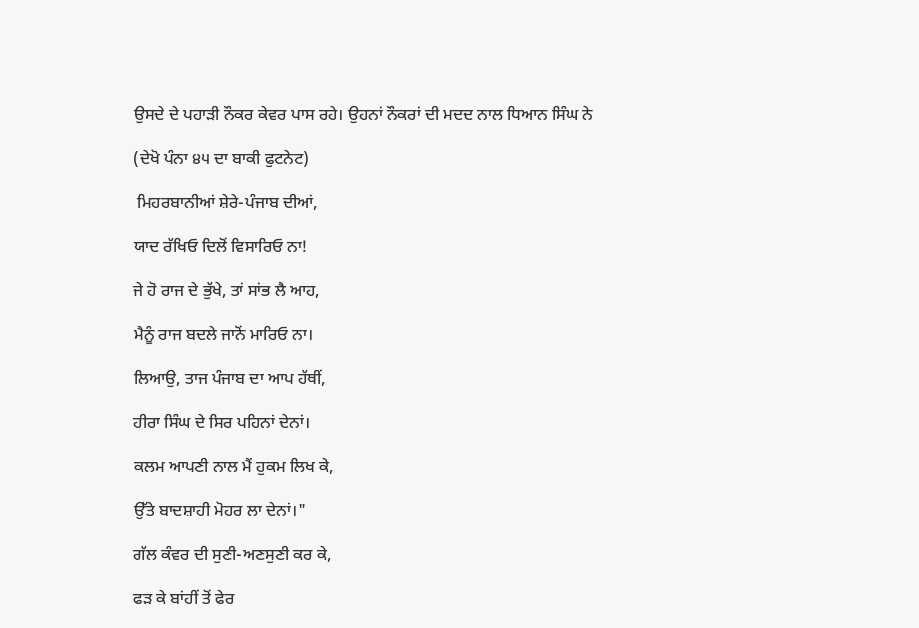ਉਸਦੇ ਦੇ ਪਹਾੜੀ ਨੌਕਰ ਕੇਵਰ ਪਾਸ ਰਹੇ। ਉਹਨਾਂ ਨੌਕਰਾਂ ਦੀ ਮਦਦ ਨਾਲ ਧਿਆਨ ਸਿੰਘ ਨੇ

(ਦੇਖੋ ਪੰਨਾ ੪੫ ਦਾ ਬਾਕੀ ਫੁਟਨੇਟ)

 ਮਿਹਰਬਾਨੀਆਂ ਸ਼ੇਰੇ-ਪੰਜਾਬ ਦੀਆਂ,

ਯਾਦ ਰੱਖਿਓ ਦਿਲੋਂ ਵਿਸਾਰਿਓ ਨਾ!

ਜੇ ਹੋ ਰਾਜ ਦੇ ਭੁੱਖੇ, ਤਾਂ ਸਾਂਭ ਲੈ ਆਹ,

ਮੈਨੂੰ ਰਾਜ ਬਦਲੇ ਜਾਨੋਂ ਮਾਰਿਓ ਨਾ।

ਲਿਆਉ, ਤਾਜ ਪੰਜਾਬ ਦਾ ਆਪ ਹੱਥੀਂ,

ਹੀਰਾ ਸਿੰਘ ਦੇ ਸਿਰ ਪਹਿਨਾਂ ਦੇਨਾਂ।

ਕਲਮ ਆਪਣੀ ਨਾਲ ਮੈਂ ਹੁਕਮ ਲਿਖ ਕੇ,

ਉੱਤੇ ਬਾਦਸ਼ਾਹੀ ਮੋਹਰ ਲਾ ਦੇਨਾਂ।"

ਗੱਲ ਕੰਵਰ ਦੀ ਸੁਣੀ-ਅਣਸੁਣੀ ਕਰ ਕੇ,

ਫੜ ਕੇ ਬਾਂਹੀਂ ਤੋਂ ਫੇਰ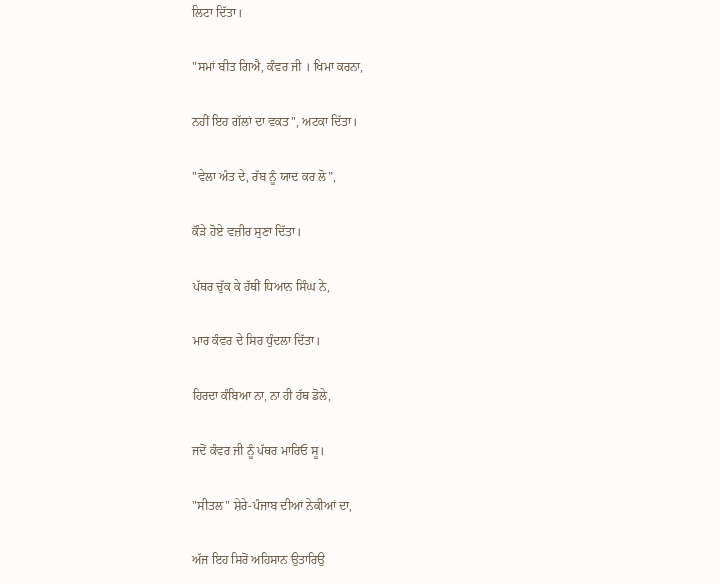ਲਿਟਾ ਦਿੱਤਾ।

"ਸਮਾਂ ਬੀਤ ਗਿਐ, ਕੰਵਰ ਜੀ । ਖਿਮਾ ਕਰਨਾ,

ਨਹੀਂ ਇਹ ਗੱਲਾਂ ਦਾ ਵਕਤ", ਅਟਕਾ ਦਿੱਤਾ।

"ਵੇਲਾ ਅੰਤ ਦੇ, ਰੱਬ ਨੂੰ ਯਾਦ ਕਰ ਲੋ”,

ਕੌੜੇ ਹੋਏ ਵਜ਼ੀਰ ਸੁਣਾ ਦਿੱਤਾ।

ਪੱਥਰ ਚੁੱਕ ਕੇ ਹੱਥੀਂ ਧਿਆਨ ਸਿੰਘ ਨੇ,

ਮਾਰ ਕੰਵਰ ਦੇ ਸਿਰ ਧੁੰਦਲਾ ਦਿੱਤਾ।

ਹਿਰਦਾ ਕੰਬਿਆ ਨਾ, ਨਾ ਹੀ ਹੱਥ ਡੋਲੇ,

ਜਦੋਂ ਕੰਵਰ ਜੀ ਨੂੰ ਪੱਥਰ ਮਾਰਿਓ ਸੂ।

"ਸੀਤਲ" ਸ਼ੇਰੇ-ਪੰਜਾਬ ਦੀਆਂ ਨੇਕੀਆਂ ਦਾ,

ਅੱਜ ਇਹ ਸਿਰੋਂ ਅਹਿਸਾਨ ਉਤਾਰਿਉ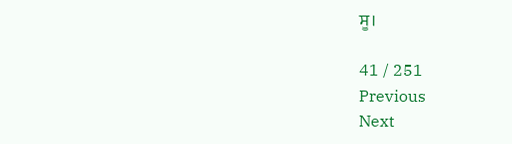ਸੂ।

41 / 251
Previous
Next